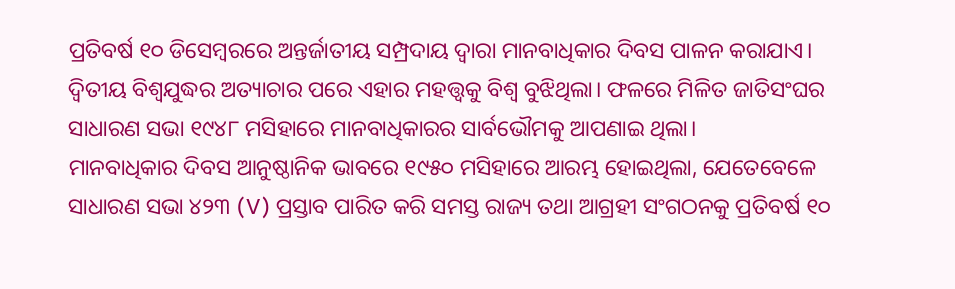ପ୍ରତିବର୍ଷ ୧୦ ଡିସେମ୍ବରରେ ଅନ୍ତର୍ଜାତୀୟ ସମ୍ପ୍ରଦାୟ ଦ୍ୱାରା ମାନବାଧିକାର ଦିବସ ପାଳନ କରାଯାଏ। ଦ୍ୱିତୀୟ ବିଶ୍ୱଯୁଦ୍ଧର ଅତ୍ୟାଚାର ପରେ ଏହାର ମହତ୍ତ୍ୱକୁ ବିଶ୍ୱ ବୁଝିଥିଲା। ଫଳରେ ମିଳିତ ଜାତିସଂଘର ସାଧାରଣ ସଭା ୧୯୪୮ ମସିହାରେ ମାନବାଧିକାରର ସାର୍ବଭୌମକୁ ଆପଣାଇ ଥିଲା।
ମାନବାଧିକାର ଦିବସ ଆନୁଷ୍ଠାନିକ ଭାବରେ ୧୯୫୦ ମସିହାରେ ଆରମ୍ଭ ହୋଇଥିଲା, ଯେତେବେଳେ ସାଧାରଣ ସଭା ୪୨୩ (V) ପ୍ରସ୍ତାବ ପାରିତ କରି ସମସ୍ତ ରାଜ୍ୟ ତଥା ଆଗ୍ରହୀ ସଂଗଠନକୁ ପ୍ରତିବର୍ଷ ୧୦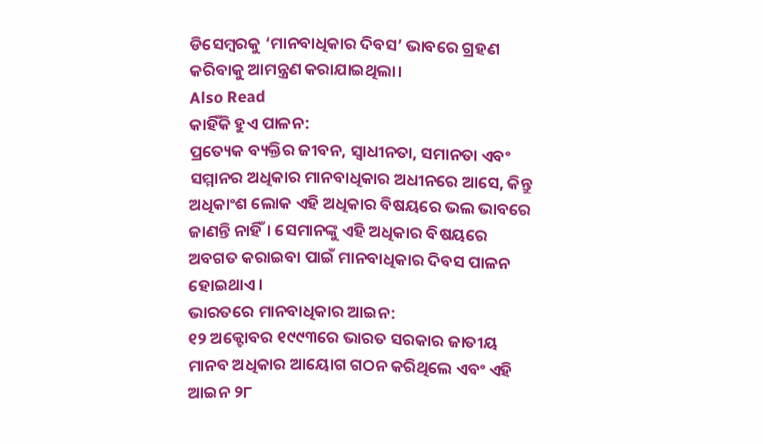ଡିସେମ୍ବରକୁ ‘ମାନବାଧିକାର ଦିବସ’ ଭାବରେ ଗ୍ରହଣ କରିବାକୁ ଆମନ୍ତ୍ରଣ କରାଯାଇଥିଲା।
Also Read
କାହିଁକି ହୁଏ ପାଳନ:
ପ୍ରତ୍ୟେକ ବ୍ୟକ୍ତିର ଜୀବନ, ସ୍ୱାଧୀନତା, ସମାନତା ଏବଂ ସମ୍ମାନର ଅଧିକାର ମାନବାଧିକାର ଅଧୀନରେ ଆସେ, କିନ୍ତୁ ଅଧିକାଂଶ ଲୋକ ଏହି ଅଧିକାର ବିଷୟରେ ଭଲ ଭାବରେ ଜାଣନ୍ତି ନାହିଁ। ସେମାନଙ୍କୁ ଏହି ଅଧିକାର ବିଷୟରେ ଅବଗତ କରାଇବା ପାଇଁ ମାନବାଧିକାର ଦିବସ ପାଳନ ହୋଇଥାଏ।
ଭାରତରେ ମାନବାଧିକାର ଆଇନ:
୧୨ ଅକ୍ଟୋବର ୧୯୯୩ରେ ଭାରତ ସରକାର ଜାତୀୟ ମାନବ ଅଧିକାର ଆୟୋଗ ଗଠନ କରିଥିଲେ ଏବଂ ଏହି ଆଇନ ୨୮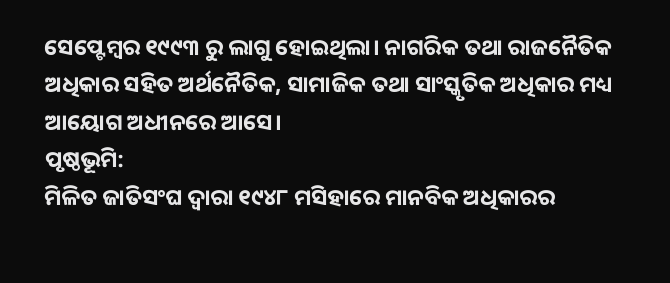ସେପ୍ଟେମ୍ବର ୧୯୯୩ ରୁ ଲାଗୁ ହୋଇଥିଲା। ନାଗରିକ ତଥା ରାଜନୈତିକ ଅଧିକାର ସହିତ ଅର୍ଥନୈତିକ, ସାମାଜିକ ତଥା ସାଂସ୍କୃତିକ ଅଧିକାର ମଧ୍ୟ ଆୟୋଗ ଅଧୀନରେ ଆସେ।
ପୃଷ୍ଠଭୂମି:
ମିଳିତ ଜାତିସଂଘ ଦ୍ୱାରା ୧୯୪୮ ମସିହାରେ ମାନବିକ ଅଧିକାରର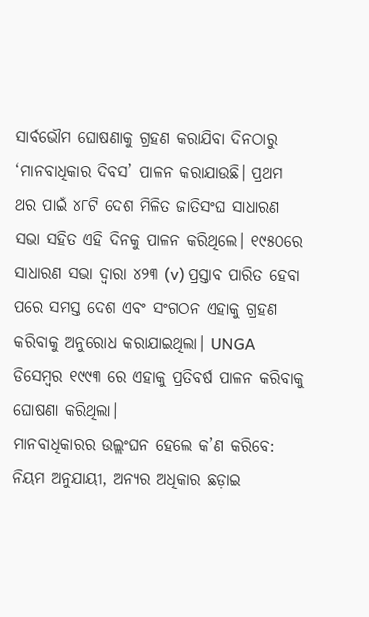ସାର୍ବଭୌମ ଘୋଷଣାକୁ ଗ୍ରହଣ କରାଯିବା ଦିନଠାରୁ ‘ମାନବାଧିକାର ଦିବସ’ ପାଳନ କରାଯାଉଛି। ପ୍ରଥମ ଥର ପାଇଁ ୪୮ଟି ଦେଶ ମିଳିତ ଜାତିସଂଘ ସାଧାରଣ ସଭା ସହିତ ଏହି ଦିନକୁ ପାଳନ କରିଥିଲେ। ୧୯୫୦ରେ ସାଧାରଣ ସଭା ଦ୍ୱାରା ୪୨୩ (v) ପ୍ରସ୍ତାବ ପାରିତ ହେବା ପରେ ସମସ୍ତ ଦେଶ ଏବଂ ସଂଗଠନ ଏହାକୁ ଗ୍ରହଣ କରିବାକୁ ଅନୁରୋଧ କରାଯାଇଥିଲା। UNGA ଡିସେମ୍ବର ୧୯୯୩ ରେ ଏହାକୁ ପ୍ରତିବର୍ଷ ପାଳନ କରିବାକୁ ଘୋଷଣା କରିଥିଲା।
ମାନବାଧିକାରର ଉଲ୍ଲଂଘନ ହେଲେ କ’ଣ କରିବେ:
ନିୟମ ଅନୁଯାୟୀ, ଅନ୍ୟର ଅଧିକାର ଛଡ଼ାଇ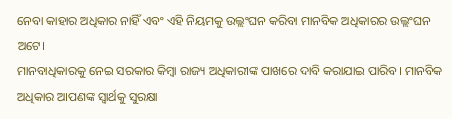ନେବା କାହାର ଅଧିକାର ନାହିଁ ଏବଂ ଏହି ନିୟମକୁ ଉଲ୍ଲଂଘନ କରିବା ମାନବିକ ଅଧିକାରର ଉଲ୍ଲଂଘନ ଅଟେ।
ମାନବାଧିକାରକୁ ନେଇ ସରକାର କିମ୍ବା ରାଜ୍ୟ ଅଧିକାରୀଙ୍କ ପାଖରେ ଦାବି କରାଯାଇ ପାରିବ। ମାନବିକ ଅଧିକାର ଆପଣଙ୍କ ସ୍ୱାର୍ଥକୁ ସୁରକ୍ଷା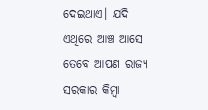ଦେଇଥାଏ। ଯଦି ଏଥିରେ ଆଞ୍ଚ ଆସେ ତେବେ ଆପଣ ରାଜ୍ୟ ସରକାର କିମ୍ବା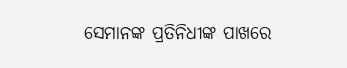ସେମାନଙ୍କ ପ୍ରତିନିଧୀଙ୍କ ପାଖରେ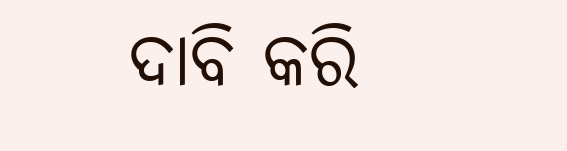ଦାବି କରି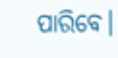ପାରିବେ।